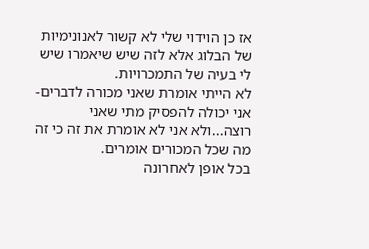אז כן הוידוי שלי לא קשור לאנונימיות של הבלוג אלא לזה שיש שיאמרו שיש לי בעיה של התמכרויות.
לא הייתי אומרת שאני מכורה לדברים- אני יכולה להפסיק מתי שאני רוצה...ולא אני לא אומרת את זה כי זה מה שכל המכורים אומרים.
בכל אופן לאחרונה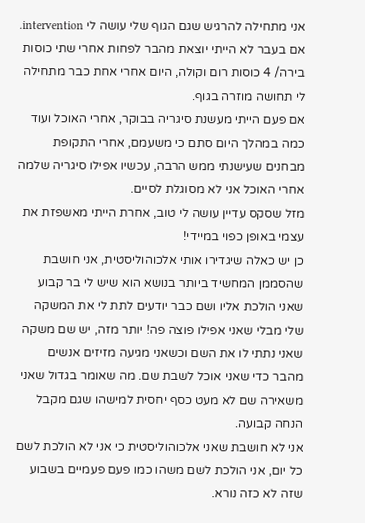אני מתחילה להרגיש שגם הגוף שלי עושה לי intervention. אם בעבר לא הייתי יוצאת מהבר לפחות אחרי שתי כוסות בירה/ 4 כוסות רום וקולה, היום אחרי אחת כבר מתחילה לי תחושה מוזרה בגוף.
אם פעם הייתי מעשנת סיגריה בבוקר, אחרי האוכל ועוד כמה במהלך היום סתם כי משעמם, אחרי התקופת מבחנים שעישנתי ממש הרבה, עכשיו אפילו סיגריה שלמה אחרי האוכל אני לא מסוגלת לסיים.
מזל שסקס עדיין עושה לי טוב, אחרת הייתי מאשפזת את עצמי באופן כפוי במיידי!
כן יש כאלה שיגדירו אותי אלכוהוליסטית, אני חושבת שהסממן המחשיד ביותר בנושא הוא שיש לי בר קבוע שאני הולכת אליו ושם כבר יודעים לתת לי את המשקה שלי מבלי שאני אפילו פוצה פה! יותר מזה, יש שם משקה שאני נתתי לו את השם וכשאני מגיעה מזיזים אנשים מהבר כדי שאני אוכל לשבת שם. מה שאומר בגדול שאני משאירה שם לא מעט כסף יחסית למישהו שגם מקבל הנחה קבועה.
אני לא חושבת שאני אלכוהוליסטית כי אני לא הולכת לשם כל יום, אני הולכת לשם משהו כמו פעם פעמיים בשבוע שזה לא כזה נורא.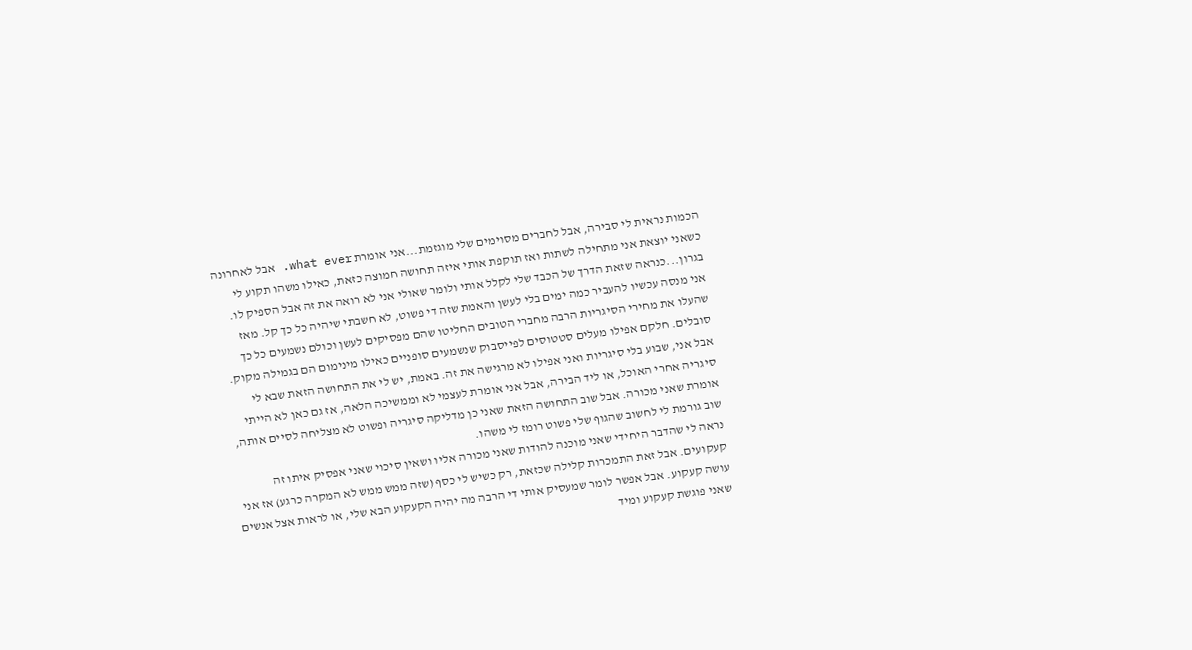הכמות נראית לי סבירה, אבל לחברים מסוימים שלי מוגזמת...אני אומרת what ever. אבל לאחרונה כשאני יוצאת אני מתחילה לשתות ואז תוקפת אותי איזה תחושה חמוצה כזאת, כאילו משהו תקוע לי בגרון...כנראה שזאת הדרך של הכבד שלי לקלל אותי ולומר שאולי אני לא רואה את זה אבל הספיק לו.
אני מנסה עכשיו להעביר כמה ימים בלי לעשן והאמת שזה די פשוט, לא חשבתי שיהיה כל כך קל. מאז שהעלו את מחירי הסיגריות הרבה מחברי הטובים החליטו שהם מפסיקים לעשן וכולם נשמעים כל כך סובלים. חלקם אפילו מעלים סטטוסים לפייסבוק שנשמעים סופניים כאילו מינימום הם בגמילה מקוק. אבל אני, שבוע בלי סיגריות ואני אפילו לא מרגישה את זה. באמת, יש לי את התחושה הזאת שבא לי סיגריה אחרי האוכל, או ליד הבירה, אבל אני אומרת לעצמי לא וממשיכה הלאה, אז גם כאן לא הייתי אומרת שאני מכורה. אבל שוב התחושה הזאת שאני כן מדליקה סיגריה ופשוט לא מצליחה לסיים אותה, שוב גורמת לי לחשוב שהגוף שלי פשוט רומז לי משהו.
נראה לי שהדבר היחידי שאני מוכנה להודות שאני מכורה אליו ושאין סיכוי שאני אפסיק איתו זה קעקועים. אבל זאת התמכרות קלילה שכזאת, רק כשיש לי כסף (שזה ממש ממש לא המקרה כרגע) אז אני עושה קעקוע. אבל אפשר לומר שמעסיק אותי די הרבה מה יהיה הקעקוע הבא שלי, או לראות אצל אנשים שאני פוגשת קעקוע ומיד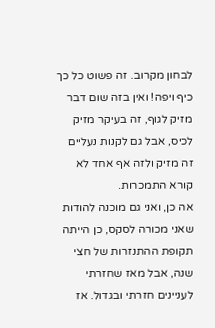לבחון מקרוב. זה פשוט כל כך כיף ויפה! ואין בזה שום דבר מזיק לגוף, זה בעיקר מזיק לכיס, אבל גם לקנות נעליים זה מזיק ולזה אף אחד לא קורא התמכרות.
אה כן, ואני גם מוכנה להודות שאני מכורה לסקס, כן הייתה תקופת ההתנזרות של חצי שנה, אבל מאז שחזרתי לעניינים חזרתי ובגדול. אז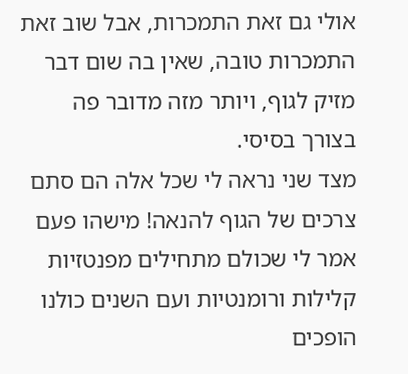אולי גם זאת התמכרות, אבל שוב זאת התמכרות טובה, שאין בה שום דבר מזיק לגוף, ויותר מזה מדובר פה בצורך בסיסי.
מצד שני נראה לי שכל אלה הם סתם צרכים של הגוף להנאה! מישהו פעם אמר לי שכולם מתחילים מפנטזיות קלילות ורומנטיות ועם השנים כולנו הופכים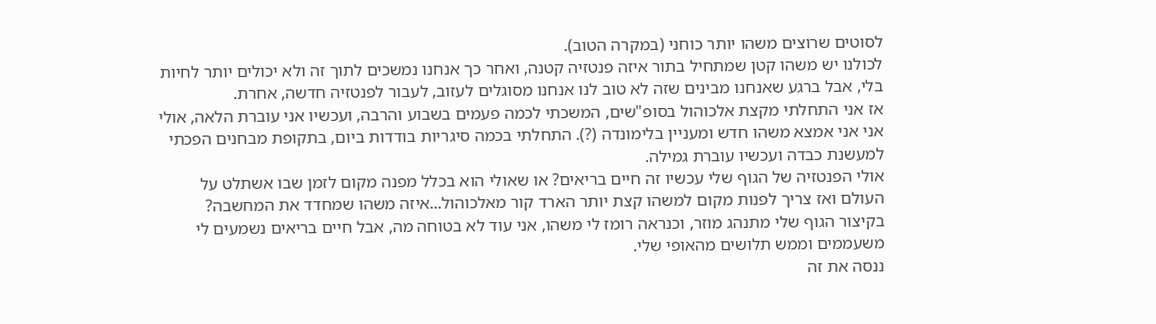לסוטים שרוצים משהו יותר כוחני (במקרה הטוב).
לכולנו יש משהו קטן שמתחיל בתור איזה פנטזיה קטנה, ואחר כך אנחנו נמשכים לתוך זה ולא יכולים יותר לחיות בלי, אבל ברגע שאנחנו מבינים שזה לא טוב לנו אנחנו מסוגלים לעזוב, לעבור לפנטזיה חדשה, אחרת.
אז אני התחלתי מקצת אלכוהול בסופ"שים, המשכתי לכמה פעמים בשבוע והרבה, ועכשיו אני עוברת הלאה, אולי אני אני אמצא משהו חדש ומעניין בלימונדה (?). התחלתי בכמה סיגריות בודדות ביום, בתקופת מבחנים הפכתי למעשנת כבדה ועכשיו עוברת גמילה.
אולי הפנטזיה של הגוף שלי עכשיו זה חיים בריאים? או שאולי הוא בכלל מפנה מקום לזמן שבו אשתלט על העולם ואז צריך לפנות מקום למשהו קצת יותר הארד קור מאלכוהול...איזה משהו שמחדד את המחשבה?
בקיצור הגוף שלי מתנהג מוזר, וכנראה רומז לי משהו, אני עוד לא בטוחה מה, אבל חיים בריאים נשמעים לי משעממים וממש תלושים מהאופי שלי.
ננסה את זה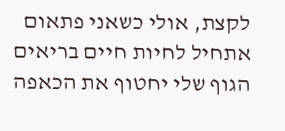לקצת, אולי כשאני פתאום אתחיל לחיות חיים בריאים הגוף שלי יחטוף את הכאפה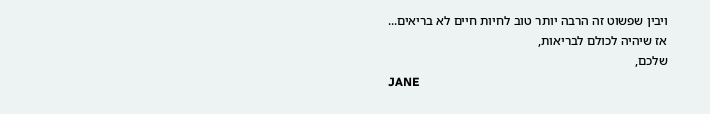ויבין שפשוט זה הרבה יותר טוב לחיות חיים לא בריאים...
אז שיהיה לכולם לבריאות,
שלכם,
JANE